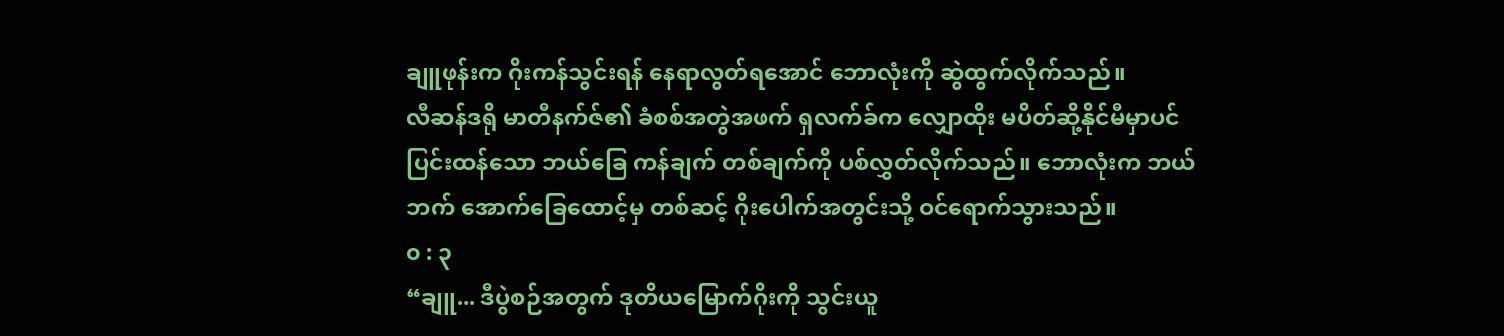ချူဖုန်းက ဂိုးကန်သွင်းရန် နေရာလွတ်ရအောင် ဘောလုံးကို ဆွဲထွက်လိုက်သည်။
လီဆန်ဒရို မာတီနက်ဇ်၏ ခံစစ်အတွဲအဖက် ရှလက်ခ်က လျှောထိုး မပိတ်ဆို့နိုင်မီမှာပင် ပြင်းထန်သော ဘယ်ခြေ ကန်ချက် တစ်ချက်ကို ပစ်လွှတ်လိုက်သည်။ ဘောလုံးက ဘယ်ဘက် အောက်ခြေထောင့်မှ တစ်ဆင့် ဂိုးပေါက်အတွင်းသို့ ဝင်ရောက်သွားသည်။
၀ : ၃
“ချူ... ဒီပွဲစဉ်အတွက် ဒုတိယမြောက်ဂိုးကို သွင်းယူ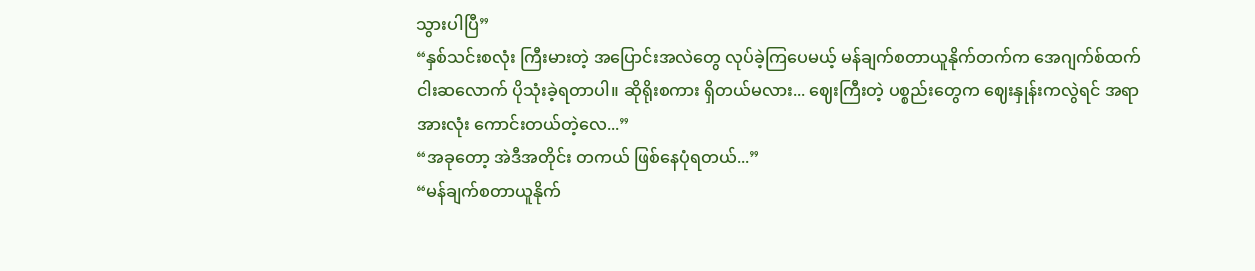သွားပါပြီ”
“နှစ်သင်းစလုံး ကြီးမားတဲ့ အပြောင်းအလဲတွေ လုပ်ခဲ့ကြပေမယ့် မန်ချက်စတာယူနိုက်တက်က အေဂျက်စ်ထက် ငါးဆလောက် ပိုသုံးခဲ့ရတာပါ။ ဆိုရိုးစကား ရှိတယ်မလား... ဈေးကြီးတဲ့ ပစ္စည်းတွေက ဈေးနှုန်းကလွဲရင် အရာအားလုံး ကောင်းတယ်တဲ့လေ...”
“အခုတော့ အဲဒီအတိုင်း တကယ် ဖြစ်နေပုံရတယ်...”
“မန်ချက်စတာယူနိုက်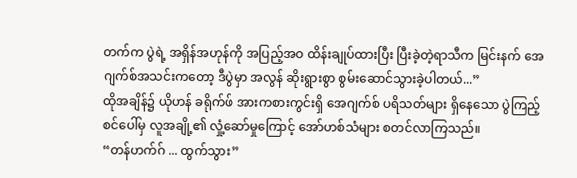တက်က ပွဲရဲ့ အရှိန်အဟုန်ကို အပြည့်အဝ ထိန်းချုပ်ထားပြီး ပြီးခဲ့တဲ့ရာသီက မြင်းနက် အေဂျက်စ်အသင်းကတော့ ဒီပွဲမှာ အလွန် ဆိုးရွားစွာ စွမ်းဆောင်သွားခဲ့ပါတယ်...”
ထိုအချိန်၌ ယိုဟန် ခရိုက်ဖ် အားကစားကွင်းရှိ အေဂျက်စ် ပရိသတ်များ ရှိနေသော ပွဲကြည့်စင်ပေါ်မှ လူအချို့၏ လှုံ့ဆော်မှုကြောင့် အော်ဟစ်သံများ စတင်လာကြသည်။
“တန်ဟက်ဂ် ... ထွက်သွား”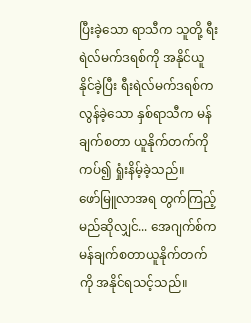ပြီးခဲ့သော ရာသီက သူတို့ ရီးရဲလ်မက်ဒရစ်ကို အနိုင်ယူနိုင်ခဲ့ပြီး ရီးရဲလ်မက်ဒရစ်က လွန်ခဲ့သော နှစ်ရာသီက မန်ချက်စတာ ယူနိုက်တက်ကို ကပ်၍ ရှုံးနိမ့်ခဲ့သည်။
ဖော်မြူလာအရ တွက်ကြည့်မည်ဆိုလျှင်... အေဂျက်စ်က မန်ချက်စတာယူနိုက်တက်ကို အနိုင်ရသင့်သည်။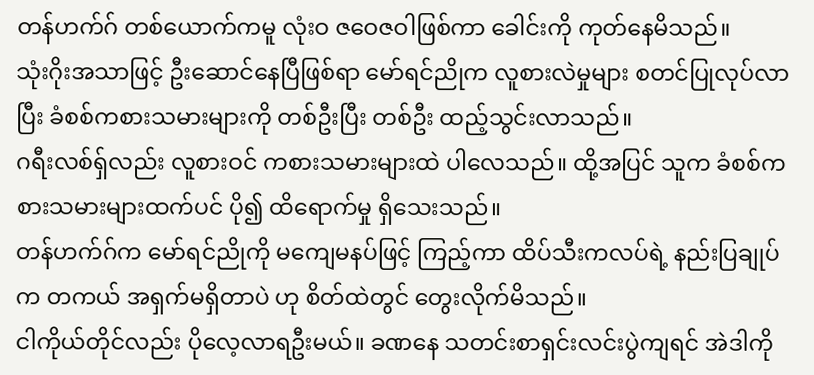တန်ဟက်ဂ် တစ်ယောက်ကမူ လုံးဝ ဇဝေဇဝါဖြစ်ကာ ခေါင်းကို ကုတ်နေမိသည်။
သုံးဂိုးအသာဖြင့် ဦးဆောင်နေပြီဖြစ်ရာ မော်ရင်ညိုက လူစားလဲမှုများ စတင်ပြုလုပ်လာပြီး ခံစစ်ကစားသမားများကို တစ်ဦးပြီး တစ်ဦး ထည့်သွင်းလာသည်။
ဂရီးလစ်ရှ်လည်း လူစားဝင် ကစားသမားများထဲ ပါလေသည်။ ထို့အပြင် သူက ခံစစ်ကစားသမားများထက်ပင် ပို၍ ထိရောက်မှု ရှိသေးသည်။
တန်ဟက်ဂ်က မော်ရင်ညိုကို မကျေမနပ်ဖြင့် ကြည့်ကာ ထိပ်သီးကလပ်ရဲ့ နည်းပြချုပ်က တကယ် အရှက်မရှိတာပဲ ဟု စိတ်ထဲတွင် တွေးလိုက်မိသည်။
ငါကိုယ်တိုင်လည်း ပိုလေ့လာရဦးမယ်။ ခဏနေ သတင်းစာရှင်းလင်းပွဲကျရင် အဲဒါကို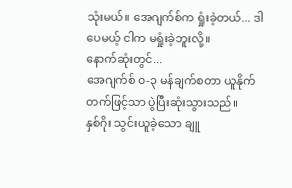သုံးမယ်။ အေဂျက်စ်က ရှုံးခဲ့တယ်... ဒါပေမယ့် ငါက မရှုံးခဲ့ဘူးလို့။
နောက်ဆုံးတွင်...
အေဂျက်စ် ၀-၃ မန်ချက်စတာ ယူနိုက်တက်ဖြင့်သာ ပွဲပြီးဆုံးသွားသည်။
နှစ်ဂိုး သွင်းယူခဲ့သော ချူ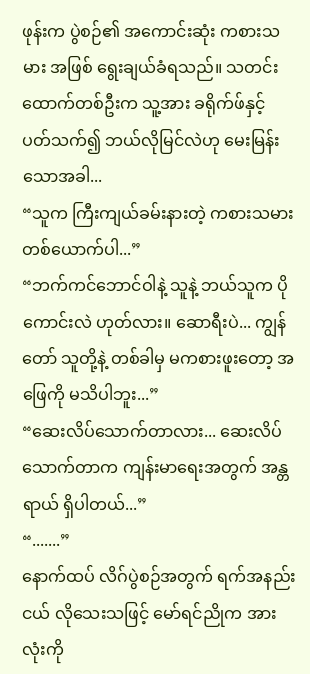ဖုန်းက ပွဲစဉ်၏ အကောင်းဆုံး ကစားသမား အဖြစ် ရွေးချယ်ခံရသည်။ သတင်းထောက်တစ်ဦးက သူ့အား ခရိုက်ဖ်နှင့် ပတ်သက်၍ ဘယ်လိုမြင်လဲဟု မေးမြန်းသောအခါ...
“သူက ကြီးကျယ်ခမ်းနားတဲ့ ကစားသမား တစ်ယောက်ပါ...”
“ဘက်ကင်ဘောင်ဝါနဲ့ သူနဲ့ ဘယ်သူက ပိုကောင်းလဲ ဟုတ်လား။ ဆောရီးပဲ... ကျွန်တော် သူတို့နဲ့ တစ်ခါမှ မကစားဖူးတော့ အဖြေကို မသိပါဘူး...”
“ဆေးလိပ်သောက်တာလား... ဆေးလိပ်သောက်တာက ကျန်းမာရေးအတွက် အန္တရာယ် ရှိပါတယ်...”
“.......”
နောက်ထပ် လိဂ်ပွဲစဉ်အတွက် ရက်အနည်းငယ် လိုသေးသဖြင့် မော်ရင်ညိုက အားလုံးကို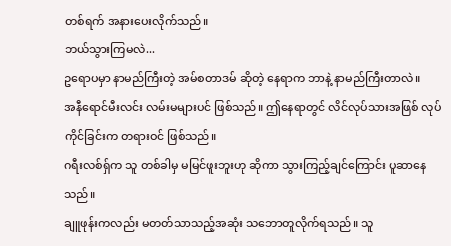တစ်ရက် အနားပေးလိုက်သည်။
ဘယ်သွားကြမလဲ...
ဥရောပမှာ နာမည်ကြီးတဲ့ အမ်စတာဒမ် ဆိုတဲ့ နေရာက ဘာနဲ့ နာမည်ကြီးတာလဲ။
အနီရောင်မီးလင်း လမ်းမများပင် ဖြစ်သည်။ ဤနေရာတွင် လိင်လုပ်သားအဖြစ် လုပ်ကိုင်ခြင်းက တရားဝင် ဖြစ်သည်။
ဂရီးလစ်ရှ်က သူ တစ်ခါမှ မမြင်ဖူးဘူးဟု ဆိုကာ သွားကြည့်ချင်ကြောင်း ပူဆာနေသည်။
ချူဖုန်းကလည်း မတတ်သာသည့်အဆုံး သဘောတူလိုက်ရသည်။ သူ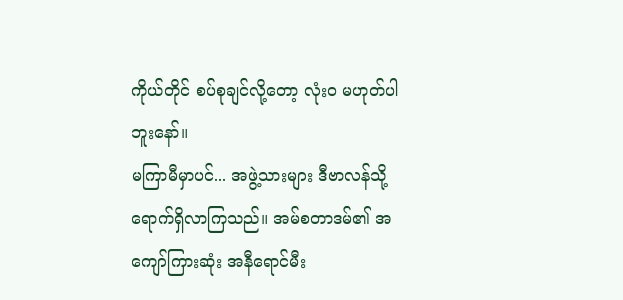ကိုယ်တိုင် စပ်စုချင်လို့တော့ လုံးဝ မဟုတ်ပါဘူးနော်။
မကြာမီမှာပင်... အဖွဲ့သားများ ဒီဗာလန်သို့ ရောက်ရှိလာကြသည်။ အမ်စတာဒမ်၏ အကျော်ကြားဆုံး အနီရောင်မီး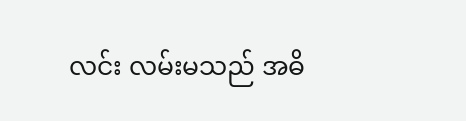လင်း လမ်းမသည် အဓိ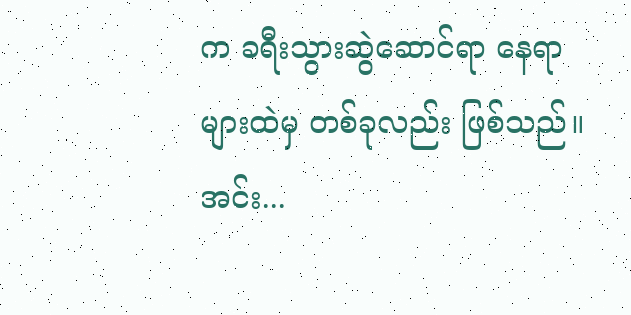က ခရီးသွားဆွဲဆောင်ရာ နေရာများထဲမှ တစ်ခုလည်း ဖြစ်သည်။
အင်း...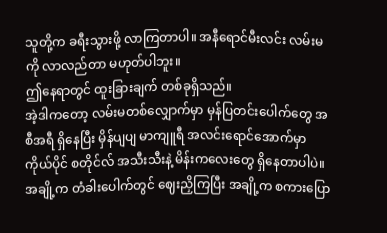သူတို့က ခရီးသွားဖို့ လာကြတာပါ။ အနီရောင်မီးလင်း လမ်းမကို လာလည်တာ မဟုတ်ပါဘူး။
ဤနေရာတွင် ထူးခြားချက် တစ်ခုရှိသည်။
အဲ့ဒါကတော့ လမ်းမတစ်လျှောက်မှာ မှန်ပြတင်းပေါက်တွေ အစီအရီ ရှိနေပြီး မှိန်ပျပျ မာကျူရီ အလင်းရောင်အောက်မှာ ကိုယ်ပိုင် စတိုင်လ် အသီးသီးနဲ့ မိန်းကလေးတွေ ရှိနေတာပါပဲ။
အချို့က တံခါးပေါက်တွင် ဈေးညှိကြပြီး အချို့က စကားပြော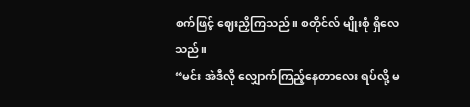စက်ဖြင့် ဈေးညှိကြသည်။ စတိုင်လ် မျိုးစုံ ရှိလေသည်။
“မင်း အဲဒီလို လျှောက်ကြည့်နေတာလေး ရပ်လို့ မ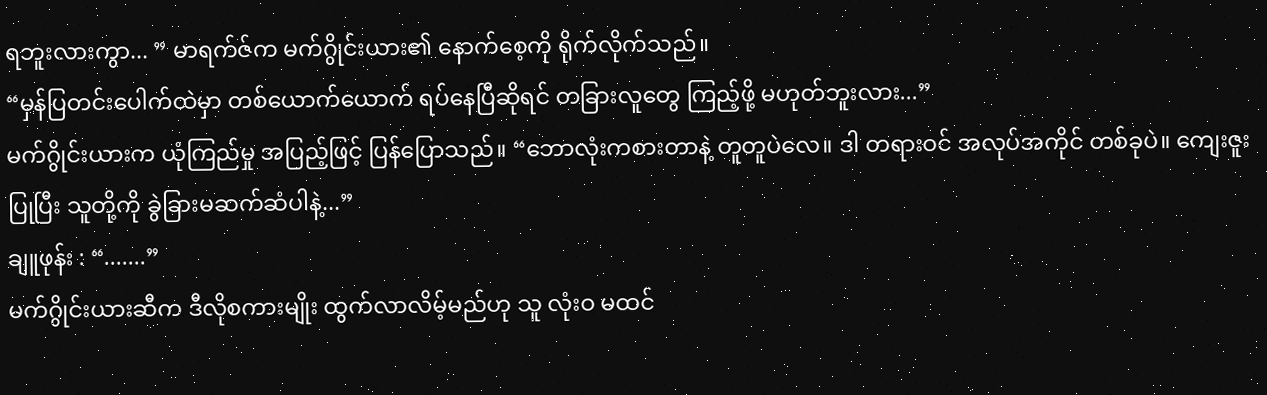ရဘူးလားကွာ... ” မာရက်ဇ်က မက်ဂွိုင်းယား၏ နောက်စေ့ကို ရိုက်လိုက်သည်။
“မှန်ပြတင်းပေါက်ထဲမှာ တစ်ယောက်ယောက် ရပ်နေပြီဆိုရင် တခြားလူတွေ ကြည့်ဖို့ မဟုတ်ဘူးလား...”
မက်ဂွိုင်းယားက ယုံကြည်မှု အပြည့်ဖြင့် ပြန်ပြောသည်။ “ဘောလုံးကစားတာနဲ့ တူတူပဲလေ။ ဒါ တရားဝင် အလုပ်အကိုင် တစ်ခုပဲ။ ကျေးဇူးပြုပြီး သူတို့ကို ခွဲခြားမဆက်ဆံပါနဲ့...”
ချူဖုန်း : “.......”
မက်ဂွိုင်းယားဆီက ဒီလိုစကားမျိုး ထွက်လာလိမ့်မည်ဟု သူ လုံးဝ မထင်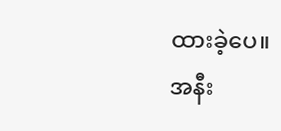ထားခဲ့ပေ။
အနီး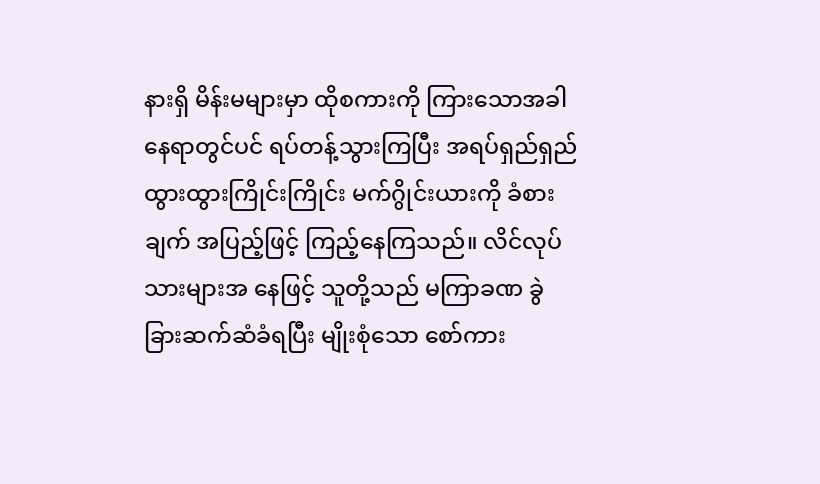နားရှိ မိန်းမများမှာ ထိုစကားကို ကြားသောအခါ နေရာတွင်ပင် ရပ်တန့်သွားကြပြီး အရပ်ရှည်ရှည် ထွားထွားကြိုင်းကြိုင်း မက်ဂွိုင်းယားကို ခံစားချက် အပြည့်ဖြင့် ကြည့်နေကြသည်။ လိင်လုပ်သားများအ နေဖြင့် သူတို့သည် မကြာခဏ ခွဲခြားဆက်ဆံခံရပြီး မျိုးစုံသော စော်ကား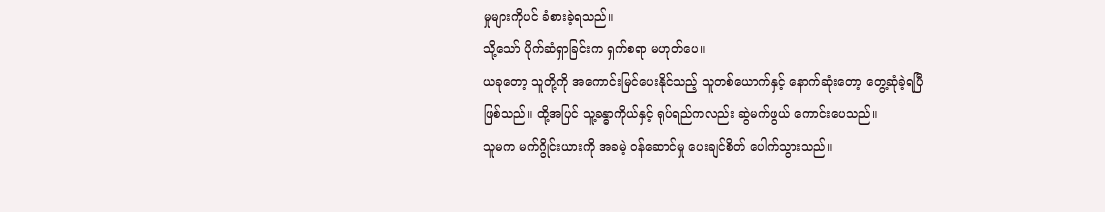မှုများကိုပင် ခံစားခဲ့ရသည်။
သို့သော် ပိုက်ဆံရှာခြင်းက ရှက်စရာ မဟုတ်ပေ။
ယခုတော့ သူတို့ကို အကောင်းမြင်ပေးနိုင်သည့် သူတစ်ယောက်နှင့် နောက်ဆုံးတော့ တွေ့ဆုံခဲ့ရပြီ ဖြစ်သည်။ ထို့အပြင် သူ့ခန္ဓာကိုယ်နှင့် ရုပ်ရည်ကလည်း ဆွဲမက်ဖွယ် ကောင်းပေသည်။
သူမက မက်ဂွိုင်းယားကို အခမဲ့ ဝန်ဆောင်မှု ပေးချင်စိတ် ပေါက်သွားသည်။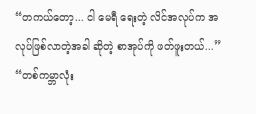“တကယ်တော့... ငါ မေရီ ရေးတဲ့ လိင်အလုပ်က အလုပ်ဖြစ်လာတဲ့အခါ ဆိုတဲ့ စာအုပ်ကို ဖတ်ဖူးတယ်...”
“တစ်ကမ္ဘာလုံး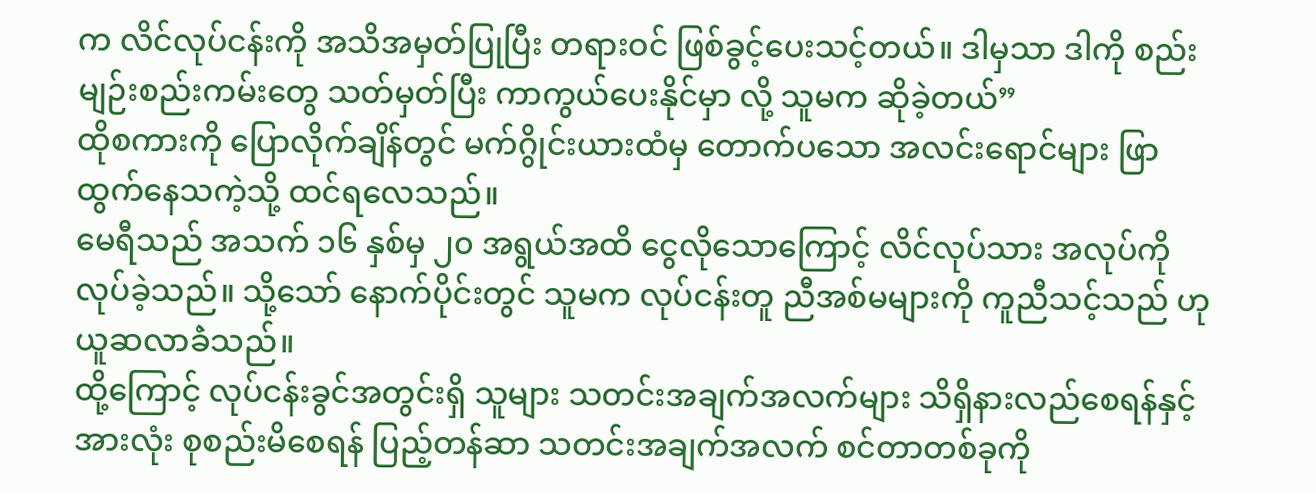က လိင်လုပ်ငန်းကို အသိအမှတ်ပြုပြီး တရားဝင် ဖြစ်ခွင့်ပေးသင့်တယ်။ ဒါမှသာ ဒါကို စည်းမျဉ်းစည်းကမ်းတွေ သတ်မှတ်ပြီး ကာကွယ်ပေးနိုင်မှာ လို့ သူမက ဆိုခဲ့တယ်”
ထိုစကားကို ပြောလိုက်ချိန်တွင် မက်ဂွိုင်းယားထံမှ တောက်ပသော အလင်းရောင်များ ဖြာထွက်နေသကဲ့သို့ ထင်ရလေသည်။
မေရီသည် အသက် ၁၆ နှစ်မှ ၂၀ အရွယ်အထိ ငွေလိုသောကြောင့် လိင်လုပ်သား အလုပ်ကို လုပ်ခဲ့သည်။ သို့သော် နောက်ပိုင်းတွင် သူမက လုပ်ငန်းတူ ညီအစ်မများကို ကူညီသင့်သည် ဟု ယူဆလာခဲံသည်။
ထို့ကြောင့် လုပ်ငန်းခွင်အတွင်းရှိ သူများ သတင်းအချက်အလက်များ သိရှိနားလည်စေရန်နှင့် အားလုံး စုစည်းမိစေရန် ပြည့်တန်ဆာ သတင်းအချက်အလက် စင်တာတစ်ခုကို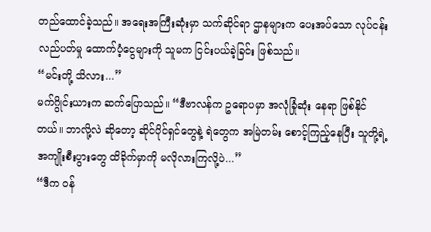တည်ထောင်ခဲ့သည်။ အရေးအကြီးဆုံးမှာ သက်ဆိုင်ရာ ဌာနများက ပေးအပ်သော လုပ်ငန်း လည်ပတ်မှု ထောက်ပံ့ငွေများကို သူမက ငြင်းပယ်ခဲ့ခြင်း ဖြစ်သည်။
“မင်းတို့ သိလား...”
မက်ဂွိုင်းယားက ဆက်ပြောသည်။ “ဒီဗာလန်က ဥရောပမှာ အလုံခြုံဆုံး နေရာ ဖြစ်နိုင်တယ်။ ဘာလို့လဲ ဆိုတော့ ဆိုင်ပိုင်ရှင်တွေနဲ့ ရဲတွေက အမြဲတမ်း စောင့်ကြည့်နေပြီး သူတို့ရဲ့ အကျိုးစီးပွားတွေ ထိခိုက်မှာကို မလိုလားကြလို့ပဲ...”
“ဒီက ဝန်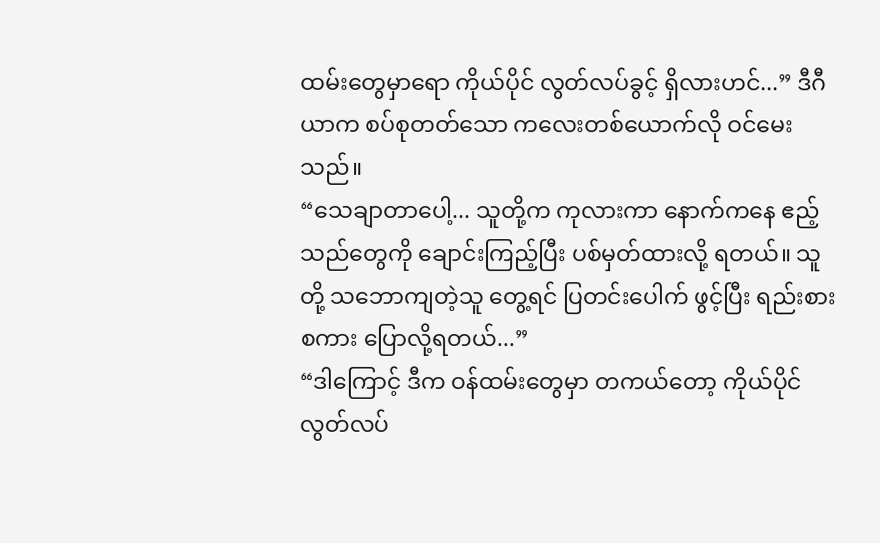ထမ်းတွေမှာရော ကိုယ်ပိုင် လွတ်လပ်ခွင့် ရှိလားဟင်...” ဒီဂီယာက စပ်စုတတ်သော ကလေးတစ်ယောက်လို ဝင်မေးသည်။
“သေချာတာပေါ့... သူတို့က ကုလားကာ နောက်ကနေ ဧည့်သည်တွေကို ချောင်းကြည့်ပြီး ပစ်မှတ်ထားလို့ ရတယ်။ သူတို့ သဘောကျတဲ့သူ တွေ့ရင် ပြတင်းပေါက် ဖွင့်ပြီး ရည်းစားစကား ပြောလို့ရတယ်...”
“ဒါကြောင့် ဒီက ဝန်ထမ်းတွေမှာ တကယ်တော့ ကိုယ်ပိုင် လွတ်လပ်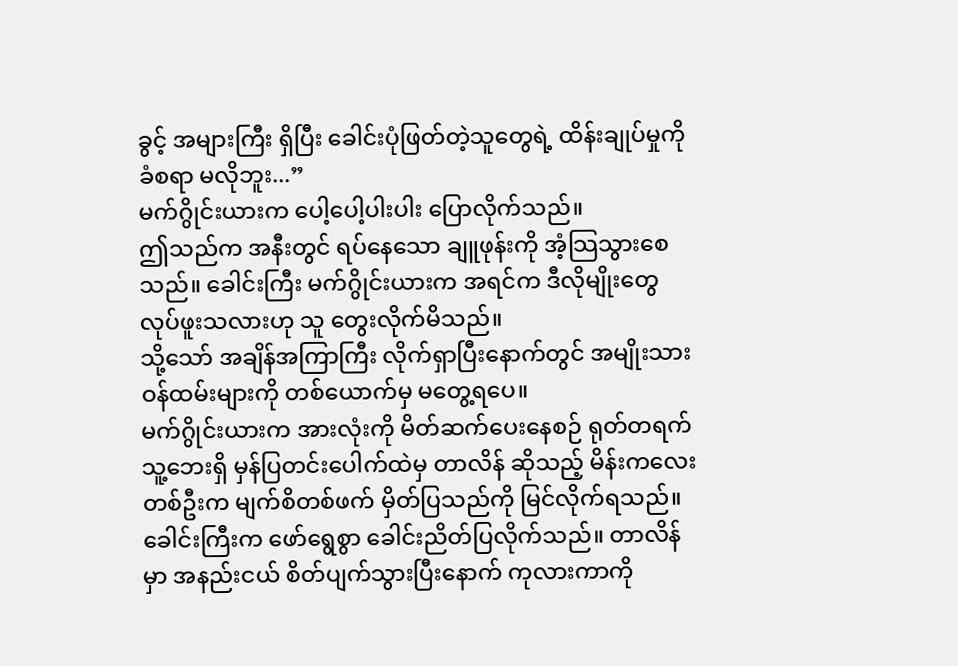ခွင့် အများကြီး ရှိပြီး ခေါင်းပုံဖြတ်တဲ့သူတွေရဲ့ ထိန်းချုပ်မှုကို ခံစရာ မလိုဘူး...”
မက်ဂွိုင်းယားက ပေါ့ပေါ့ပါးပါး ပြောလိုက်သည်။
ဤသည်က အနီးတွင် ရပ်နေသော ချူဖုန်းကို အံ့သြသွားစေသည်။ ခေါင်းကြီး မက်ဂွိုင်းယားက အရင်က ဒီလိုမျိုးတွေ လုပ်ဖူးသလားဟု သူ တွေးလိုက်မိသည်။
သို့သော် အချိန်အကြာကြီး လိုက်ရှာပြီးနောက်တွင် အမျိုးသား ဝန်ထမ်းများကို တစ်ယောက်မှ မတွေ့ရပေ။
မက်ဂွိုင်းယားက အားလုံးကို မိတ်ဆက်ပေးနေစဉ် ရုတ်တရက် သူ့ဘေးရှိ မှန်ပြတင်းပေါက်ထဲမှ တာလိန် ဆိုသည့် မိန်းကလေး တစ်ဦးက မျက်စိတစ်ဖက် မှိတ်ပြသည်ကို မြင်လိုက်ရသည်။
ခေါင်းကြီးက ဖော်ရွေစွာ ခေါင်းညိတ်ပြလိုက်သည်။ တာလိန်မှာ အနည်းငယ် စိတ်ပျက်သွားပြီးနောက် ကုလားကာကို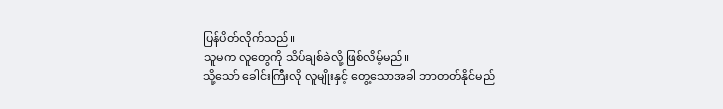ပြန်ပိတ်လိုက်သည်။
သူမက လူတွေကို သိပ်ချစ်ခဲလို့ ဖြစ်လိမ့်မည်။
သို့သော် ခေါင်းကြီးလို လူမျိုးနှင့် တွေ့သောအခါ ဘာတတ်နိုင်မည်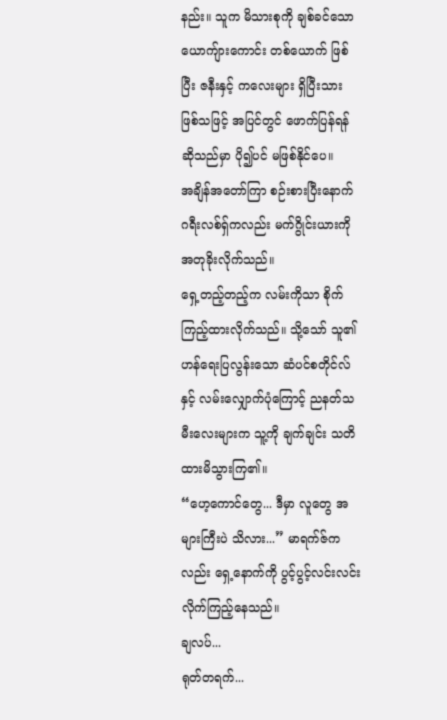နည်း။ သူက မိသားစုကို ချစ်ခင်သော ယောကျ်ားကောင်း တစ်ယောက် ဖြစ်ပြီး ဇနီးနှင့် ကလေးများ ရှိပြီးသား ဖြစ်သဖြင့် အပြင်တွင် ဖောက်ပြန်ရန်ဆိုသည်မှာ ပို၍ပင် မဖြစ်နိုင်ပေ။
အချိန်အတော်ကြာ စဉ်းစားပြီးနောက် ဂရီးလစ်ရှ်ကလည်း မက်ဂွိုင်းယားကို အတုခိုးလိုက်သည်။
ရှေ့တည့်တည့်က လမ်းကိုသာ စိုက်ကြည့်ထားလိုက်သည်။ သို့သော် သူ၏ ဟန်ရေးပြလွန်းသော ဆံပင်စတိုင်လ်နှင့် လမ်းလျှောက်ပုံကြောင့် ညနတ်သမီးလေးများက သူ့ကို ချက်ချင်း သတိထားမိသွားကြ၏။
“ဟေ့ကောင်တွေ... ဒီမှာ လူတွေ အများကြီးပဲ သိလား...” မာရက်ဇ်ကလည်း ရှေ့နောက်ကို ပွင့်ပွင့်လင်းလင်း လိုက်ကြည့်နေသည်။
ချလပ်...
ရုတ်တရက်...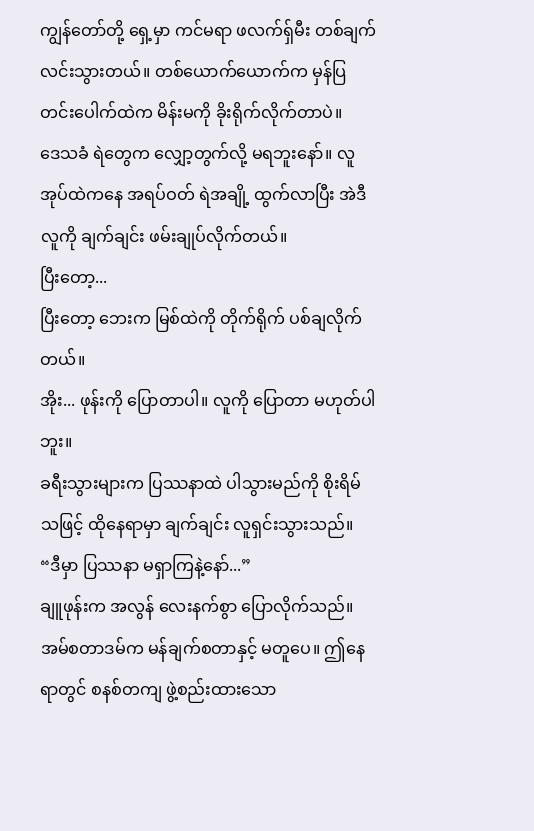ကျွန်တော်တို့ ရှေ့မှာ ကင်မရာ ဖလက်ရှ်မီး တစ်ချက် လင်းသွားတယ်။ တစ်ယောက်ယောက်က မှန်ပြတင်းပေါက်ထဲက မိန်းမကို ခိုးရိုက်လိုက်တာပဲ။
ဒေသခံ ရဲတွေက လျှော့တွက်လို့ မရဘူးနော်။ လူအုပ်ထဲကနေ အရပ်ဝတ် ရဲအချို့ ထွက်လာပြီး အဲဒီလူကို ချက်ချင်း ဖမ်းချုပ်လိုက်တယ်။
ပြီးတော့...
ပြီးတော့ ဘေးက မြစ်ထဲကို တိုက်ရိုက် ပစ်ချလိုက်တယ်။
အိုး... ဖုန်းကို ပြောတာပါ။ လူကို ပြောတာ မဟုတ်ပါဘူး။
ခရီးသွားများက ပြဿနာထဲ ပါသွားမည်ကို စိုးရိမ်သဖြင့် ထိုနေရာမှာ ချက်ချင်း လူရှင်းသွားသည်။
“ဒီမှာ ပြဿနာ မရှာကြနဲ့နော်...”
ချူဖုန်းက အလွန် လေးနက်စွာ ပြောလိုက်သည်။ အမ်စတာဒမ်က မန်ချက်စတာနှင့် မတူပေ။ ဤနေရာတွင် စနစ်တကျ ဖွဲ့စည်းထားသော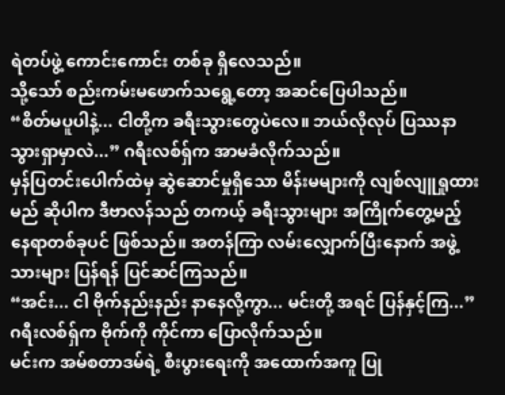ရဲတပ်ဖွဲ့ ကောင်းကောင်း တစ်ခု ရှိလေသည်။
သို့သော် စည်းကမ်းမဖောက်သရွေ့တော့ အဆင်ပြေပါသည်။
“စိတ်မပူပါနဲ့... ငါတို့က ခရီးသွားတွေပဲလေ။ ဘယ်လိုလုပ် ပြဿနာ သွားရှာမှာလဲ...” ဂရီးလစ်ရှ်က အာမခံလိုက်သည်။
မှန်ပြတင်းပေါက်ထဲမှ ဆွဲဆောင်မှုရှိသော မိန်းမများကို လျစ်လျူရှုထားမည် ဆိုပါက ဒီဗာလန်သည် တကယ့် ခရီးသွားများ အကြိုက်တွေ့မည့် နေရာတစ်ခုပင် ဖြစ်သည်။ အတန်ကြာ လမ်းလျှောက်ပြီးနောက် အဖွဲ့သားများ ပြန်ရန် ပြင်ဆင်ကြသည်။
“အင်း... ငါ ဗိုက်နည်းနည်း နာနေလို့ကွာ... မင်းတို့ အရင် ပြန်နှင့်ကြ...” ဂရီးလစ်ရှ်က ဗိုက်ကို ကိုင်ကာ ပြောလိုက်သည်။
မင်းက အမ်စတာဒမ်ရဲ့ စီးပွားရေးကို အထောက်အကူ ပြု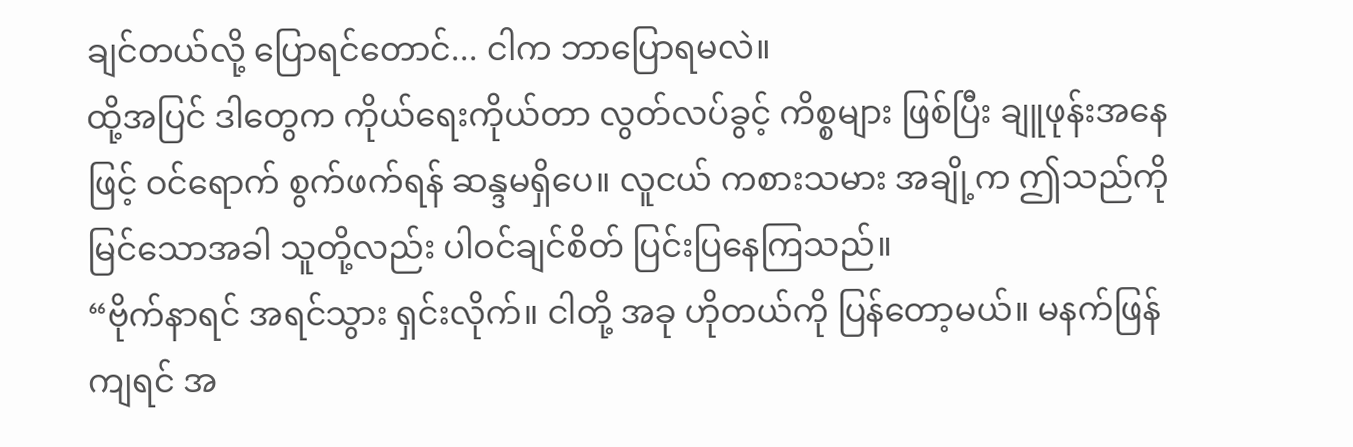ချင်တယ်လို့ ပြောရင်တောင်... ငါက ဘာပြောရမလဲ။
ထို့အပြင် ဒါတွေက ကိုယ်ရေးကိုယ်တာ လွတ်လပ်ခွင့် ကိစ္စများ ဖြစ်ပြီး ချူဖုန်းအနေဖြင့် ဝင်ရောက် စွက်ဖက်ရန် ဆန္ဒမရှိပေ။ လူငယ် ကစားသမား အချို့က ဤသည်ကို မြင်သောအခါ သူတို့လည်း ပါဝင်ချင်စိတ် ပြင်းပြနေကြသည်။
“ဗိုက်နာရင် အရင်သွား ရှင်းလိုက်။ ငါတို့ အခု ဟိုတယ်ကို ပြန်တော့မယ်။ မနက်ဖြန်ကျရင် အ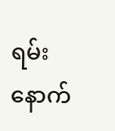ရမ်း နောက်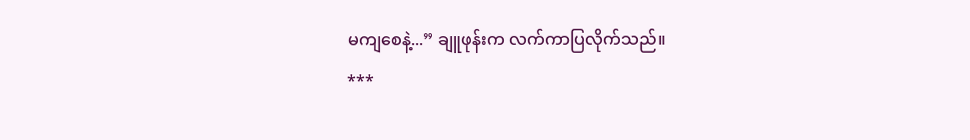မကျစေနဲ့...” ချူဖုန်းက လက်ကာပြလိုက်သည်။
***